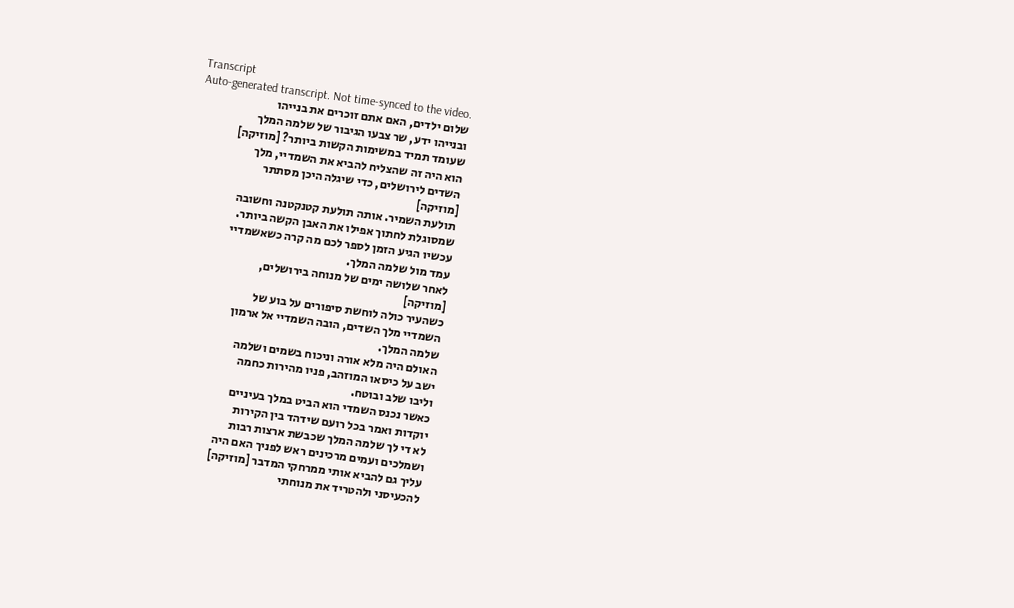Transcript
Auto-generated transcript. Not time-synced to the video.
שלום ילדים, האם אתם זוכרים את בנייהו
ובנייהו ידע, שר צבעו הגיבור של שלמה המלך
שעומד תמיד במשימות הקשות ביותר? [מוזיקה]
הוא היה זה שהצליח להביא את השמדיי, מלך
השדים לירושלים, כדי שיגלה היכן מסתתר
[מוזיקה]
תולעת השמיר. אותה תולעת קטנקטנה וחשובה
שמסוגלת לחתוך אפילו את האבן הקשה ביותר.
עכשיו הגיע הזמן לספר לכם מה קרה כשאשמדיי
עמד מול שלמה המלך.
לאחר שלושה ימים של מנוחה בירושלים,
[מוזיקה]
כשהעיר כולה לוחשת סיפורים על בוע של
השמדיי מלך השדים, הובה השמדיי אל ארמון
שלמה המלך.
האולם היה מלא אורה וניכוח בשמים ושלמה
ישב על כיסאו המוזהב, פניו מהירות כחמה
וליבו שלב ובוטח.
כאשר נכנס השמדי הוא הביט במלך בעיניים
יוקדות ואמר בכל רועם שידהד בין הקירות
לא די לך שלמה המלך שכבשת ארצות רבות
ושמלכים ועמים מרכינים ראש לפניך האם היה
עליך גם להביא אותי ממרחקי המדבר [מוזיקה]
להכעיסני ולהטריד את מנוחתי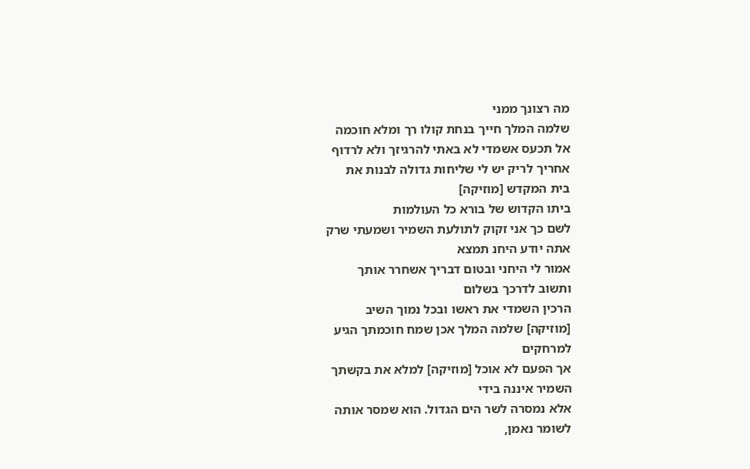מה רצונך ממני
שלמה המלך חייך בנחת קולו רך ומלא חוכמה
אל תכעס אשמדי לא באתי להרגיזך ולא לרדוף
אחריך לריק יש לי שליחות גדולה לבנות את
בית המקדש [מוזיקה]
ביתו הקדוש של בורא כל העולמות
לשם כך אני זקוק לתולעת השמיר ושמעתי שרק
אתה יודע היחנ תמצא
אמור לי היחני ובטום דבריך אשחרר אותך
ותשוב לדרכך בשלום
הרכין השמדי את ראשו ובכל נמוך השיב
[מוזיקה] שלמה המלך אכן שמח חוכמתך הגיע
למרחקים
אך הפעם לא אוכל [מוזיקה] למלא את בקשתך
השמיר איננה בידי
אלא נמסרה לשר הים הגדול. הוא שמסר אותה
לשומר נאמן,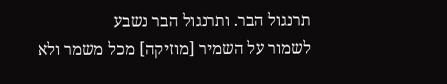תרנגול הבר. ותרנגול הבר נשבע
לשמור על השמיר [מוזיקה] מכל משמר ולא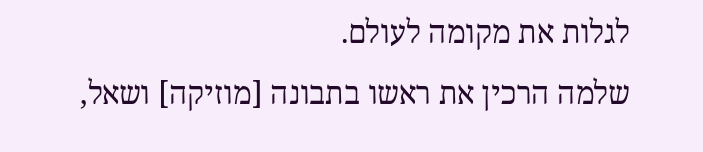לגלות את מקומה לעולם.
שלמה הרכין את ראשו בתבונה [מוזיקה] ושאל,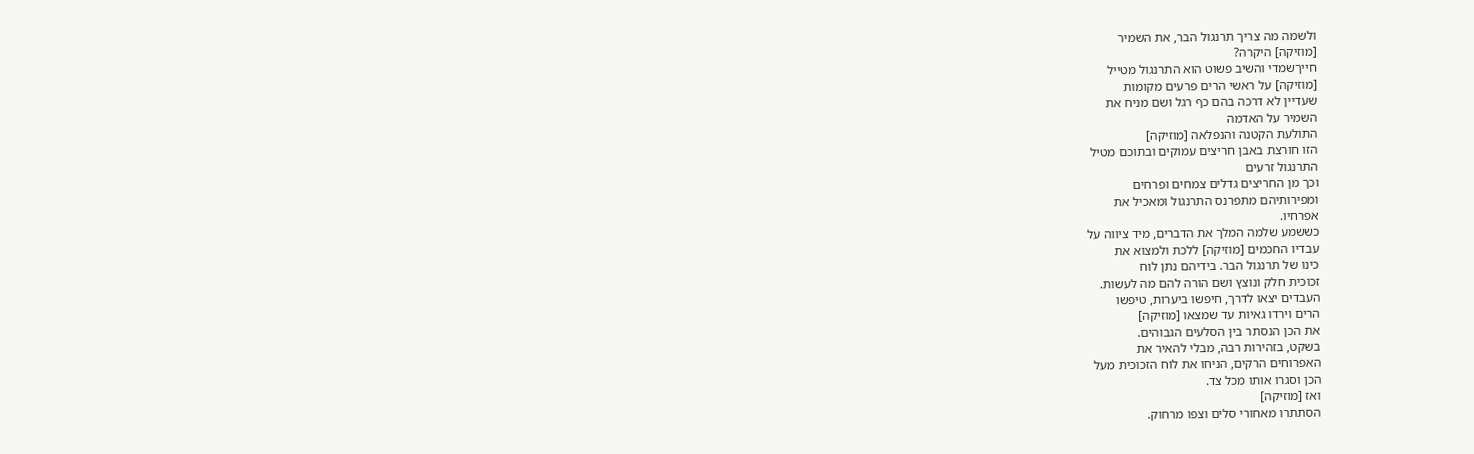ולשמה מה צריך תרנגול הבר, את השמיר
[מוזיקה] היקרה?
חייךשמדי והשיב פשוט הוא התרנגול מטייל
[מוזיקה] על ראשי הרים פרעים מקומות
שעדיין לא דרכה בהם כף רגל ושם מניח את
השמיר על האדמה
התולעת הקטנה והנפלאה [מוזיקה]
הזו חורצת באבן חריצים עמוקים ובתוכם מטיל
התרנגול זרעים
וכך מן החריצים גדלים צמחים ופרחים
ומפירותיהם מתפרנס התרנגול ומאכיל את
אפרחיו.
כששמע שלמה המלך את הדברים, מיד ציווה על
עבדיו החכמים [מוזיקה] ללכת ולמצוא את
כינו של תרנגול הבר. בידיהם נתן לוח
זכוכית חלק ונוצץ ושם הורה להם מה לעשות.
העבדים יצאו לדרך, חיפשו ביערות, טיפשו
הרים וירדו גאיות עד שמצאו [מוזיקה]
את הכן הנסתר בין הסלעים הגבוהים.
בשקט, בזהירות רבה, מבלי להאיר את
האפרוחים הרקים, הניחו את לוח הזכוכית מעל
הכן וסגרו אותו מכל צד.
ואז [מוזיקה]
הסתתרו מאחורי סלים וצפו מרחוק.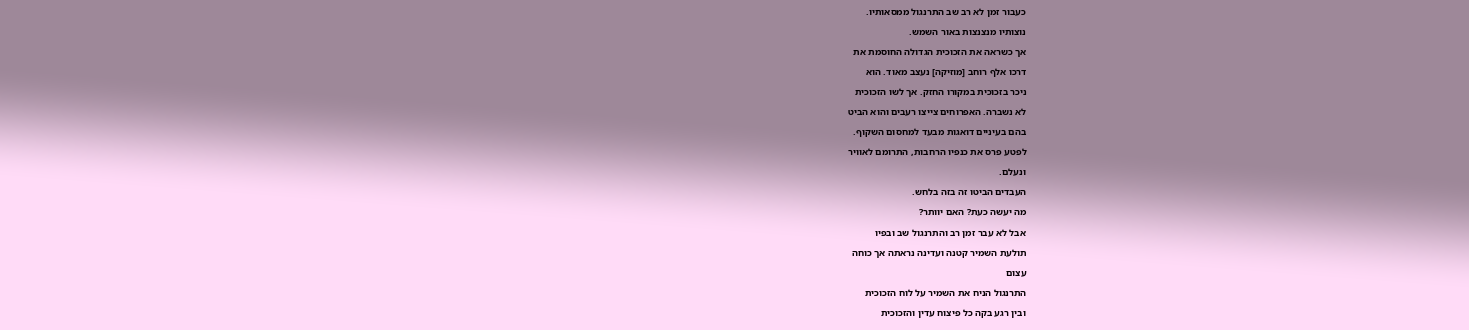כעבור זמן לא רב שב התרנגול ממסאותיו.
נוצותיו מנצנצות באור השמש.
אך כשראה את הזכוכית הגדולה החוסמת את
דרכו אלף רוחב [מוזיקה] נעצב מאוד. הוא
ניכר בזכוכית במקורו החזק. אך לשו הזכוכית
לא נשברה. האפרוחים צייצו רעבים והוא הביט
בהם בעיניים דואגות מבעד למחסום השקוף.
לפטע פרס את כנפיו הרחבות, התרומם לאוויר
ונעלם.
העבדים הביטו זה בזה בלחש.
מה יעשה כעת? האם יוותר?
אבל לא עבר זמן רב והתרנגול שב ובפיו
תולעת השמיר קטנה ועדינה נראתה אך כוחה
עצום
התרנגול הניח את השמיר על לוח הזכוכית
ובין רגע בקה כל פיצוח עדין והזכוכית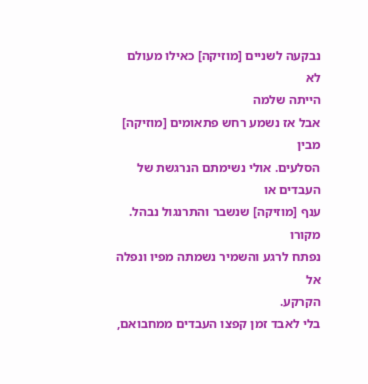נבקעה לשניים [מוזיקה] כאילו מעולם לא
הייתה שלמה
אבל אז נשמע רחש פתאומים [מוזיקה] מבין
הסלעים. אולי נשימתם הנרגשת של העבדים או
ענף [מוזיקה] שנשבר והתרנגול נבהל. מקורו
נפתח לרגע והשמיר נשמתה מפיו ונפלה אל
הקרקע.
בלי לאבד זמן קפצו העבדים ממחבואם,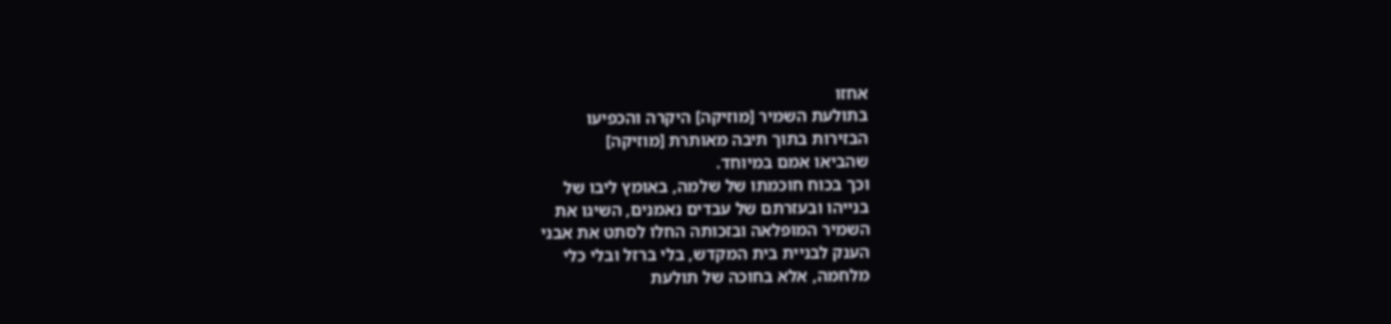אחזו
בתולעת השמיר [מוזיקה] היקרה והכפיעו
הבזירות בתוך תיבה מאותרת [מוזיקה]
שהביאו אמם במיוחד.
וכך בכוח חוכמתו של שלמה, באומץ ליבו של
בנייהו ובעזרתם של עבדים נאמנים, השיגו את
השמיר המופלאה ובזכותה החלו לסתט את אבני
הענק לבניית בית המקדש, בלי ברזל ובלי כלי
מלחמה, אלא בחוכה של תולעת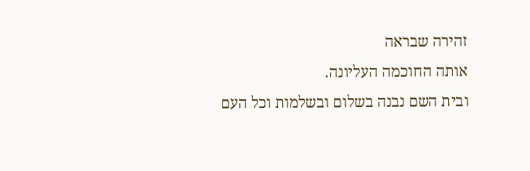זהירה שבראה
אותה החוכמה העליונה.
ובית השם נבנה בשלום ובשלמות וכל העם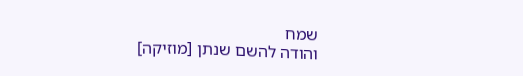שמח
והודה להשם שנתן [מוזיקה]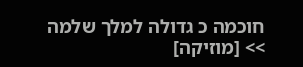חוכמה כ גדולה למלך שלמה
>> [מוזיקה]